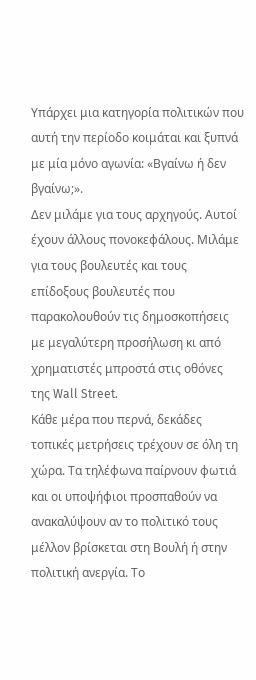Υπάρχει μια κατηγορία πολιτικών που αυτή την περίοδο κοιμάται και ξυπνά με μία μόνο αγωνία: «Βγαίνω ή δεν βγαίνω;».
Δεν μιλάμε για τους αρχηγούς. Αυτοί έχουν άλλους πονοκεφάλους. Μιλάμε για τους βουλευτές και τους επίδοξους βουλευτές που παρακολουθούν τις δημοσκοπήσεις με μεγαλύτερη προσήλωση κι από χρηματιστές μπροστά στις οθόνες της Wall Street.
Κάθε μέρα που περνά, δεκάδες τοπικές μετρήσεις τρέχουν σε όλη τη χώρα. Τα τηλέφωνα παίρνουν φωτιά και οι υποψήφιοι προσπαθούν να ανακαλύψουν αν το πολιτικό τους μέλλον βρίσκεται στη Βουλή ή στην πολιτική ανεργία. Το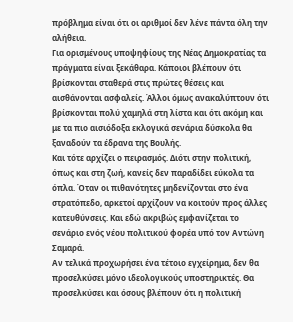πρόβλημα είναι ότι οι αριθμοί δεν λένε πάντα όλη την αλήθεια.
Για ορισμένους υποψηφίους της Νέας Δημοκρατίας τα πράγματα είναι ξεκάθαρα. Κάποιοι βλέπουν ότι βρίσκονται σταθερά στις πρώτες θέσεις και αισθάνονται ασφαλείς. Άλλοι όμως ανακαλύπτουν ότι βρίσκονται πολύ χαμηλά στη λίστα και ότι ακόμη και με τα πιο αισιόδοξα εκλογικά σενάρια δύσκολα θα ξαναδούν τα έδρανα της Βουλής.
Και τότε αρχίζει ο πειρασμός. Διότι στην πολιτική, όπως και στη ζωή, κανείς δεν παραδίδει εύκολα τα όπλα. Όταν οι πιθανότητες μηδενίζονται στο ένα στρατόπεδο, αρκετοί αρχίζουν να κοιτούν προς άλλες κατευθύνσεις. Και εδώ ακριβώς εμφανίζεται το σενάριο ενός νέου πολιτικού φορέα υπό τον Αντώνη Σαμαρά.
Αν τελικά προχωρήσει ένα τέτοιο εγχείρημα, δεν θα προσελκύσει μόνο ιδεολογικούς υποστηρικτές. Θα προσελκύσει και όσους βλέπουν ότι η πολιτική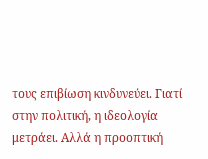τους επιβίωση κινδυνεύει. Γιατί στην πολιτική, η ιδεολογία μετράει. Αλλά η προοπτική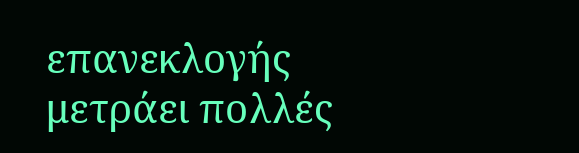επανεκλογής μετράει πολλές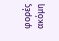φορές ακόμη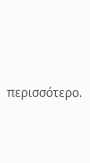περισσότερο.